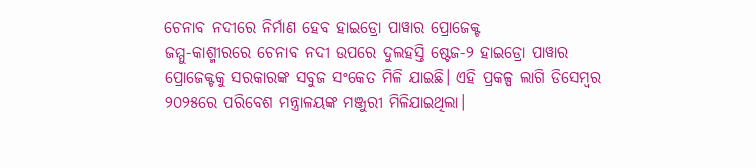ଚେନାବ ନଦୀରେ ନିର୍ମାଣ ହେବ ହାଇଡ୍ରୋ ପାୱାର ପ୍ରୋଜେକ୍ଟ
ଜମ୍ମୁ-କାଶ୍ମୀରରେ ଚେନାବ ନଦୀ ଉପରେ ଦୁଲହସ୍ତି ଷ୍ଟେଜ-୨ ହାଇଡ୍ରୋ ପାୱାର ପ୍ରୋଜେକ୍ଟକୁ ସରକାରଙ୍କ ସବୁଜ ସଂକେତ ମିଳି ଯାଇଛି। ଏହି ପ୍ରକଳ୍ପ ଲାଗି ଡିସେମ୍ବର ୨୦୨୫ରେ ପରିବେଶ ମନ୍ତ୍ରାଳୟଙ୍କ ମଞ୍ଜୁରୀ ମିଳିଯାଇଥିଲା।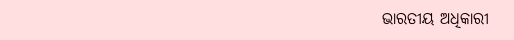ଭାରତୀୟ ଅଧିକାରୀ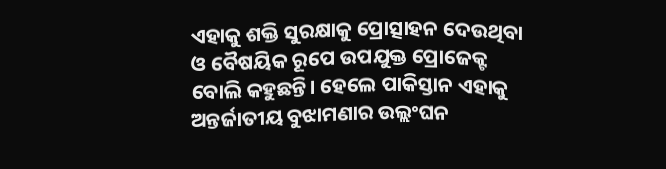ଏହାକୁ ଶକ୍ତି ସୁରକ୍ଷାକୁ ପ୍ରୋତ୍ସାହନ ଦେଉଥିବା ଓ ବୈଷୟିକ ରୂପେ ଉପଯୁକ୍ତ ପ୍ରୋଜେକ୍ଟ ବୋଲି କହୁଛନ୍ତି। ହେଲେ ପାକିସ୍ତାନ ଏହାକୁ ଅନ୍ତର୍ଜାତୀୟ ବୁଝାମଣାର ଉଲ୍ଲଂଘନ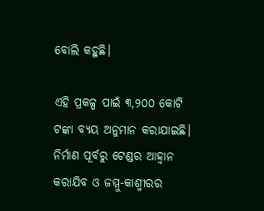ବୋଲି କହୁଛି।

ଏହି ପ୍ରକଳ୍ପ ପାଇଁ ୩,୨୦୦ କୋଟି ଟଙ୍କା ବ୍ୟୟ ଅନୁମାନ କରାଯାଇଛି। ନିର୍ମାଣ ପୂର୍ବରୁ ଟେଣ୍ଡର ଆହ୍ୱାନ କରାଯିବ ଓ ଜମ୍ମୁ-କାଶ୍ମୀରର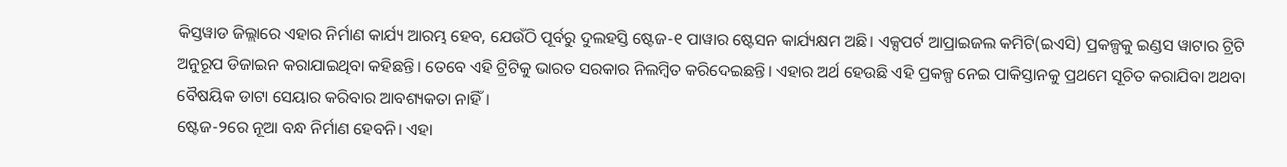କିସ୍ତୱାଡ ଜିଲ୍ଲାରେ ଏହାର ନିର୍ମାଣ କାର୍ଯ୍ୟ ଆରମ୍ଭ ହେବ, ଯେଉଁଠି ପୂର୍ବରୁ ଦୁଲହସ୍ତି ଷ୍ଟେଜ-୧ ପାୱାର ଷ୍ଟେସନ କାର୍ଯ୍ୟକ୍ଷମ ଅଛି। ଏକ୍ସପର୍ଟ ଆପ୍ରାଇଜଲ କମିଟି(ଇଏସି) ପ୍ରକଳ୍ପକୁ ଇଣ୍ଡସ ୱାଟାର ଟ୍ରିଟି ଅନୁରୂପ ଡିଜାଇନ କରାଯାଇଥିବା କହିଛନ୍ତି। ତେବେ ଏହି ଟ୍ରିଟିକୁ ଭାରତ ସରକାର ନିଲମ୍ବିତ କରିଦେଇଛନ୍ତି। ଏହାର ଅର୍ଥ ହେଉଛି ଏହି ପ୍ରକଳ୍ପ ନେଇ ପାକିସ୍ତାନକୁ ପ୍ରଥମେ ସୂଚିତ କରାଯିବା ଅଥବା ବୈଷୟିକ ଡାଟା ସେୟାର କରିବାର ଆବଶ୍ୟକତା ନାହିଁ।
ଷ୍ଟେଜ-୨ରେ ନୂଆ ବନ୍ଧ ନିର୍ମାଣ ହେବନି। ଏହା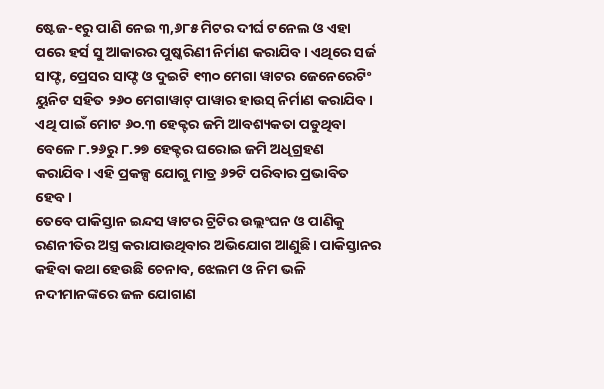ଷ୍ଟେଜ-୧ରୁ ପାଣି ନେଇ ୩,୬୮୫ ମିଟର ଦୀର୍ଘ ଟନେଲ ଓ ଏହା ପରେ ହର୍ସ ସୁ ଆକାରର ପୁଷ୍କରିଣୀ ନିର୍ମାଣ କରାଯିବ। ଏଥିରେ ସର୍ଜ ସାଫ୍ଟ, ପ୍ରେସର ସାଫ୍ଟ ଓ ଦୁଇଟି ୧୩୦ ମେଗା ୱାଟର ଜେନେରେଟିଂ ୟୁନିଟ ସହିତ ୨୬୦ ମେଗାୱାଟ୍ ପାୱାର ହାଉସ୍ ନିର୍ମାଣ କରାଯିବ। ଏଥି ପାଇଁ ମୋଟ ୬୦.୩ ହେକ୍ଟର ଜମି ଆବଶ୍ୟକତା ପଡୁଥିବା ବେଳେ ୮.୨୬ରୁ ୮.୨୭ ହେକ୍ଟର ଘରୋଇ ଜମି ଅଧିଗ୍ରହଣ କରାଯିବ। ଏହି ପ୍ରକଳ୍ପ ଯୋଗୁ ମାତ୍ର ୬୨ଟି ପରିବାର ପ୍ରଭାବିତ ହେବ।
ତେବେ ପାକିସ୍ତାନ ଇନ୍ଦସ ୱାଟର ଟ୍ରିଟିର ଉଲ୍ଲଂଘନ ଓ ପାଣିକୁ ରଣନୀତିର ଅସ୍ତ୍ର କରାଯାଉଥିବାର ଅଭିଯୋଗ ଆଣୁଛି। ପାକିସ୍ତାନର କହିବା କଥା ହେଉଛି ଚେନାବ, ଝେଲମ ଓ ନିମ ଭଳି ନଦୀମାନଙ୍କରେ ଜଳ ଯୋଗାଣ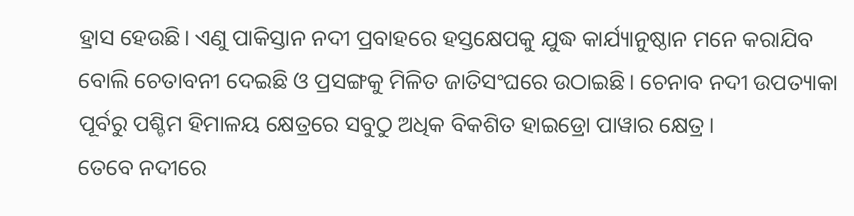ହ୍ରାସ ହେଉଛି। ଏଣୁ ପାକିସ୍ତାନ ନଦୀ ପ୍ରବାହରେ ହସ୍ତକ୍ଷେପକୁ ଯୁଦ୍ଧ କାର୍ଯ୍ୟାନୁଷ୍ଠାନ ମନେ କରାଯିବ ବୋଲି ଚେତାବନୀ ଦେଇଛି ଓ ପ୍ରସଙ୍ଗକୁ ମିଳିତ ଜାତିସଂଘରେ ଉଠାଇଛି। ଚେନାବ ନଦୀ ଉପତ୍ୟାକା ପୂର୍ବରୁ ପଶ୍ଚିମ ହିମାଳୟ କ୍ଷେତ୍ରରେ ସବୁଠୁ ଅଧିକ ବିକଶିତ ହାଇଡ୍ରୋ ପାୱାର କ୍ଷେତ୍ର।
ତେବେ ନଦୀରେ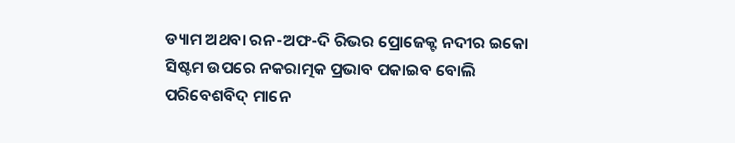ଡ୍ୟାମ ଅଥବା ରନ-ଅଫ-ଦି ରିଭର ପ୍ରୋଜେକ୍ଟ ନଦୀର ଇକୋ ସିଷ୍ଟମ ଉପରେ ନକରାତ୍ମକ ପ୍ରଭାବ ପକାଇବ ବୋଲି ପରିବେଶବିଦ୍ ମାନେ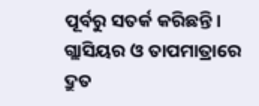ପୂର୍ବରୁ ସତର୍କ କରିଛନ୍ତି। ଗ୍ଲାସିୟର ଓ ତାପମାତ୍ରାରେ ଦ୍ରୁତ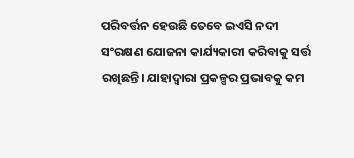ପରିବର୍ତ୍ତନ ହେଉଛି ତେବେ ଇଏସି ନଦୀ ସଂରକ୍ଷଣ ଯୋଜନା କାର୍ଯ୍ୟକାରୀ କରିବାକୁ ସର୍ତ୍ତ ରଖିଛନ୍ତି। ଯାହାଦ୍ୱାରା ପ୍ରକଳ୍ପର ପ୍ରଭାବକୁ କମ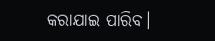କରାଯାଇ ପାରିବ।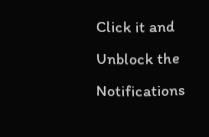Click it and Unblock the Notifications